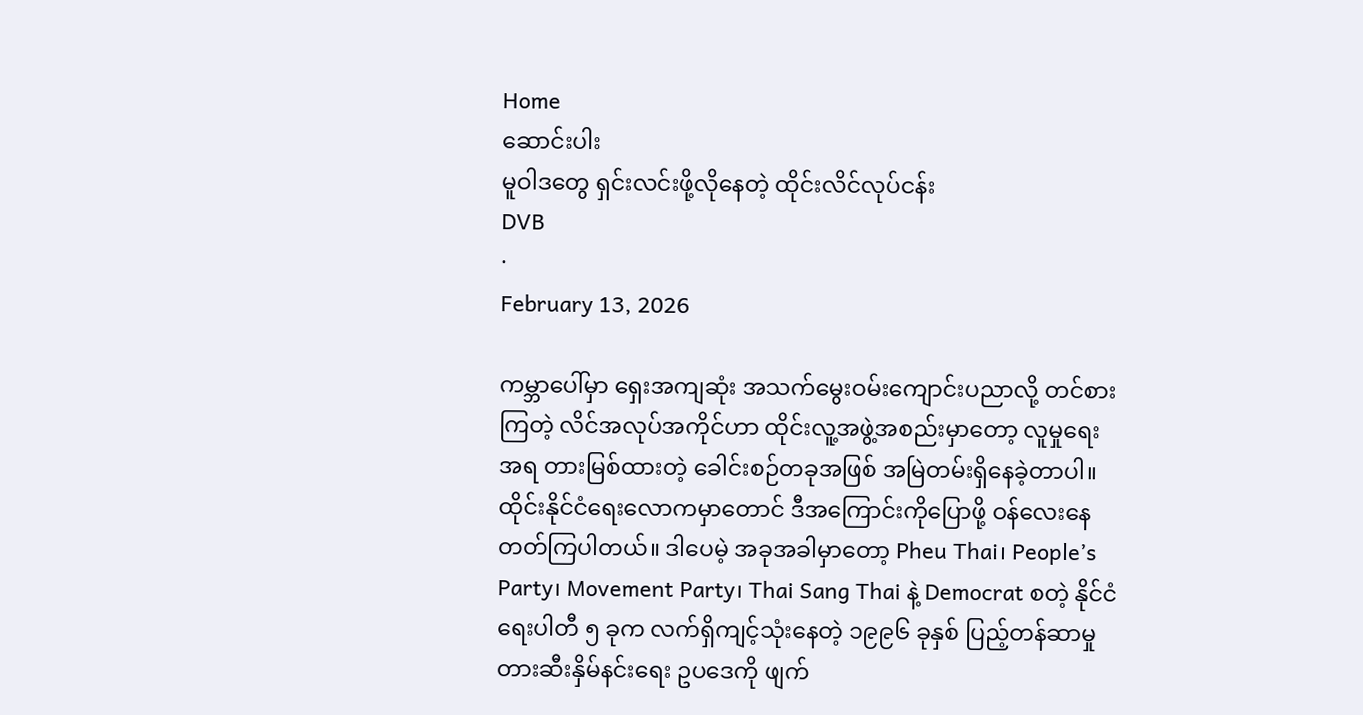Home
ဆောင်းပါး
မူဝါဒတွေ ရှင်းလင်းဖို့လိုနေတဲ့ ထိုင်းလိင်လုပ်ငန်း
DVB
·
February 13, 2026

ကမ္ဘာပေါ်မှာ ရှေးအကျဆုံး အသက်မွေးဝမ်းကျောင်းပညာလို့ တင်စားကြတဲ့ လိင်အလုပ်အကိုင်ဟာ ထိုင်းလူ့အဖွဲ့အစည်းမှာတော့ လူမှုရေးအရ တားမြစ်ထားတဲ့ ခေါင်းစဉ်တခုအဖြစ် အမြဲတမ်းရှိနေခဲ့တာပါ။ ထိုင်းနိုင်ငံရေးလောကမှာတောင် ဒီအကြောင်းကိုပြောဖို့ ဝန်လေးနေတတ်ကြပါတယ်။ ဒါပေမဲ့ အခုအခါမှာတော့ Pheu Thai၊ People’s Party၊ Movement Party၊ Thai Sang Thai နဲ့ Democrat စတဲ့ နိုင်ငံရေးပါတီ ၅ ခုက လက်ရှိကျင့်သုံးနေတဲ့ ၁၉၉၆ ခုနှစ် ပြည့်တန်ဆာမှု တားဆီးနှိမ်နင်းရေး ဥပဒေကို ဖျက်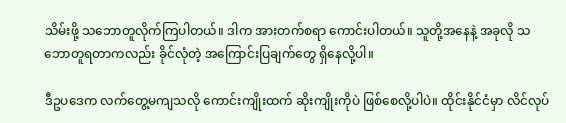သိမ်းဖို့ သဘောတူလိုက်ကြပါတယ်။ ဒါက အားတက်စရာ ကောင်းပါတယ်။ သူတို့အနေနဲ့ အခုလို သဘောတူရတာကလည်း ခိုင်လုံတဲ့ အကြောင်းပြချက်တွေ ရှိနေလို့ပါ။

ဒီဥပဒေက လက်တွေ့မကျသလို ကောင်းကျိုးထက် ဆိုးကျိုးကိုပဲ ဖြစ်စေလို့ပါပဲ။ ထိုင်းနိုင်ငံမှာ လိင်လုပ်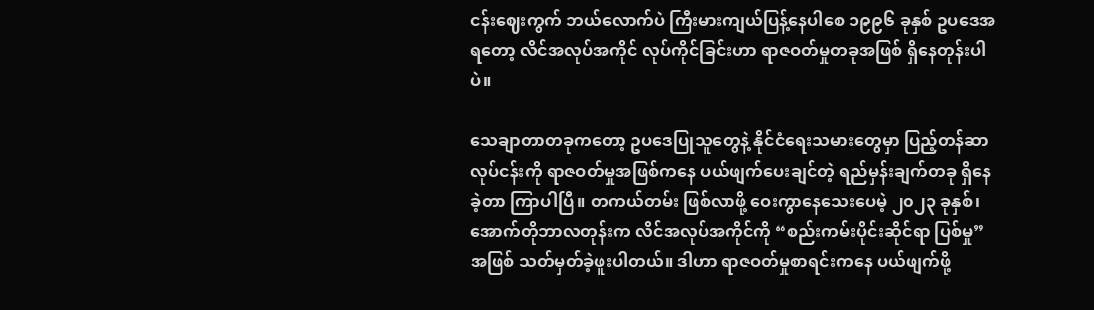ငန်းဈေးကွက် ဘယ်လောက်ပဲ ကြီးမားကျယ်ပြန့်နေပါစေ ၁၉၉၆ ခုနှစ် ဥပဒေအရတော့ လိင်အလုပ်အကိုင် လုပ်ကိုင်ခြင်းဟာ ရာဇဝတ်မှုတခုအဖြစ် ရှိနေတုန်းပါပဲ။

သေချာတာတခုကတော့ ဥပဒေပြုသူတွေနဲ့ နိုင်ငံရေးသမားတွေမှာ ပြည့်တန်ဆာလုပ်ငန်းကို ရာဇဝတ်မှုအဖြစ်ကနေ ပယ်ဖျက်ပေးချင်တဲ့ ရည်မှန်းချက်တခု ရှိနေခဲ့တာ ကြာပါပြီ။ တကယ်တမ်း ဖြစ်လာဖို့ ဝေးကွာနေသေးပေမဲ့ ၂၀၂၃ ခုနှစ်၊ အောက်တိုဘာလတုန်းက လိင်အလုပ်အကိုင်ကို “စည်းကမ်းပိုင်းဆိုင်ရာ ပြစ်မှု” အဖြစ် သတ်မှတ်ခဲ့ဖူးပါတယ်။ ဒါဟာ ရာဇဝတ်မှုစာရင်းကနေ ပယ်ဖျက်ဖို့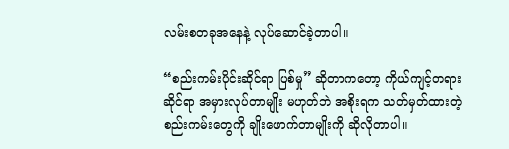လမ်းစတခုအနေနဲ့ လုပ်ဆောင်ခဲ့တာပါ။

“စည်းကမ်းပိုင်းဆိုင်ရာ ပြစ်မှု” ဆိုတာကတော့ ကိုယ်ကျင့်တရားဆိုင်ရာ အမှားလုပ်တာမျိုး မဟုတ်ဘဲ အစိုးရက သတ်မှတ်ထားတဲ့ စည်းကမ်းတွေကို ချိုးဖောက်တာမျိုးကို ဆိုလိုတာပါ။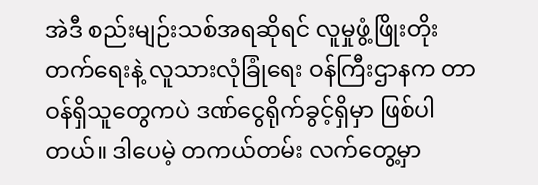အဲဒီ စည်းမျဉ်းသစ်အရဆိုရင် လူမှုဖွံ့ဖြိုးတိုးတက်ရေးနဲ့ လူသားလုံခြုံရေး ဝန်ကြီးဌာနက တာဝန်ရှိသူတွေကပဲ ဒဏ်ငွေရိုက်ခွင့်ရှိမှာ ဖြစ်ပါတယ်။ ဒါပေမဲ့ တကယ်တမ်း လက်တွေ့မှာ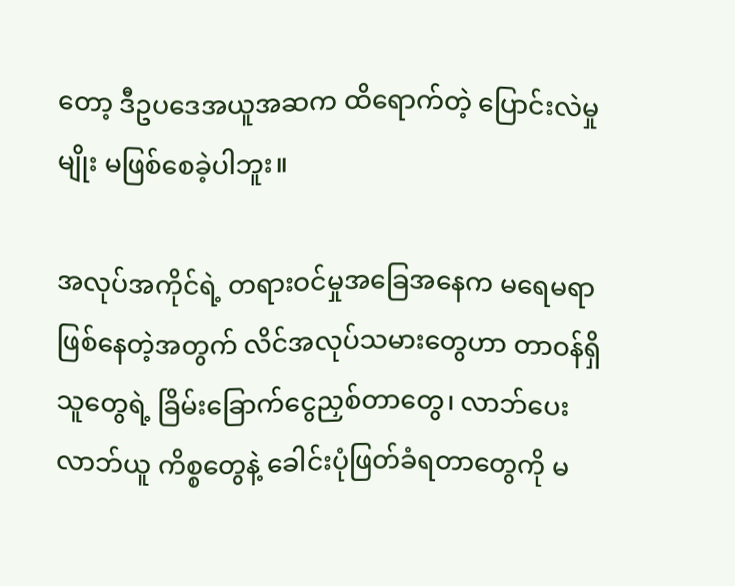တော့ ဒီဥပဒေအယူအဆက ထိရောက်တဲ့ ပြောင်းလဲမှုမျိုး မဖြစ်စေခဲ့ပါဘူး။

အလုပ်အကိုင်ရဲ့ တရားဝင်မှုအခြေအနေက မရေမရာ ဖြစ်နေတဲ့အတွက် လိင်အလုပ်သမားတွေဟာ တာဝန်ရှိသူတွေရဲ့ ခြိမ်းခြောက်ငွေညှစ်တာတွေ၊ လာဘ်ပေးလာဘ်ယူ ကိစ္စတွေနဲ့ ခေါင်းပုံဖြတ်ခံရတာတွေကို မ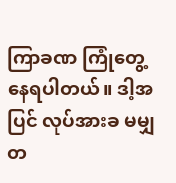ကြာခဏ ကြုံတွေ့နေရပါတယ်။ ဒါ့အပြင် လုပ်အားခ မမျှတ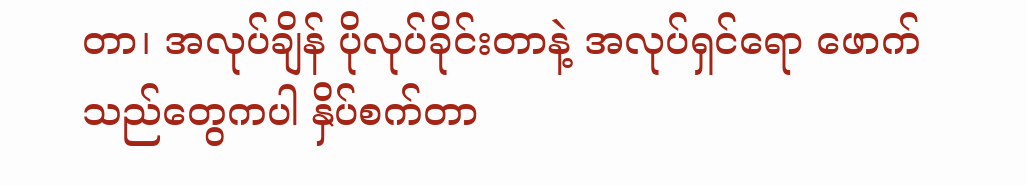တာ၊ အလုပ်ချိန် ပိုလုပ်ခိုင်းတာနဲ့ အလုပ်ရှင်ရော ဖောက်သည်တွေကပါ နှိပ်စက်တာ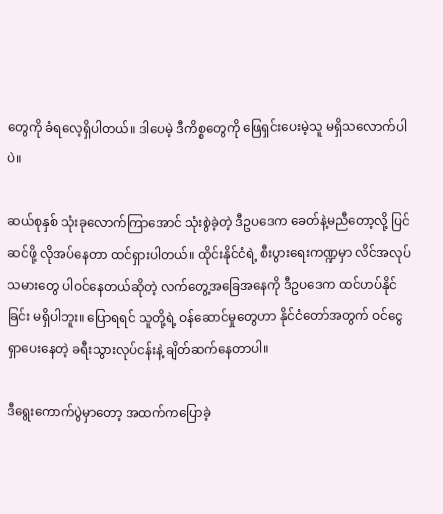တွေကို ခံရလေ့ရှိပါတယ်။ ဒါပေမဲ့ ဒီကိစ္စတွေကို ဖြေရှင်းပေးမဲ့သူ မရှိသလောက်ပါပဲ။

ဆယ်စုနှစ် သုံးခုလောက်ကြာအောင် သုံးစွဲခဲ့တဲ့ ဒီဥပဒေက ခေတ်နဲ့မညီတော့လို့ ပြင်ဆင်ဖို့ လိုအပ်နေတာ ထင်ရှားပါတယ်။ ထိုင်းနိုင်ငံရဲ့ စီးပွားရေးကဏ္ဍမှာ လိင်အလုပ်သမားတွေ ပါဝင်နေတယ်ဆိုတဲ့ လက်တွေ့အခြေအနေကို ဒီဥပဒေက ထင်ဟပ်နိုင်ခြင်း မရှိပါဘူး။ ပြောရရင် သူတို့ရဲ့ ဝန်ဆောင်မှုတွေဟာ နိုင်ငံတော်အတွက် ဝင်ငွေရှာပေးနေတဲ့ ခရီးသွားလုပ်ငန်းနဲ့ ချိတ်ဆက်နေတာပါ။

ဒီရွေးကောက်ပွဲမှာတော့ အထက်ကပြောခဲ့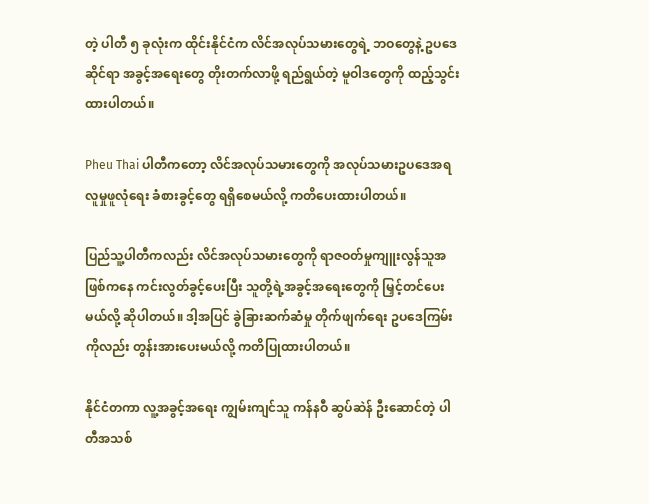တဲ့ ပါတီ ၅ ခုလုံးက ထိုင်းနိုင်ငံက လိင်အလုပ်သမားတွေရဲ့ ဘဝတွေနဲ့ ဥပဒေဆိုင်ရာ အခွင့်အရေးတွေ တိုးတက်လာဖို့ ရည်ရွယ်တဲ့ မူဝါဒတွေကို ထည့်သွင်းထားပါတယ်။

Pheu Thai ပါတီကတော့ လိင်အလုပ်သမားတွေကို အလုပ်သမားဥပဒေအရ လူမှုဖူလုံရေး ခံစားခွင့်တွေ ရရှိစေမယ်လို့ ကတိပေးထားပါတယ်။

ပြည်သူ့ပါတီကလည်း လိင်အလုပ်သမားတွေကို ရာဇဝတ်မှုကျူးလွန်သူအဖြစ်ကနေ ကင်းလွတ်ခွင့်ပေးပြီး သူတို့ရဲ့အခွင့်အရေးတွေကို မြှင့်တင်ပေးမယ်လို့ ဆိုပါတယ်။ ဒါ့အပြင် ခွဲခြားဆက်ဆံမှု တိုက်ဖျက်ရေး ဥပဒေကြမ်းကိုလည်း တွန်းအားပေးမယ်လို့ ကတိပြုထားပါတယ်။

နိုင်ငံတကာ လူ့အခွင့်အရေး ကျွမ်းကျင်သူ ကန်နဝီ ဆွပ်ဆဲန် ဦးဆောင်တဲ့ ပါတီအသစ်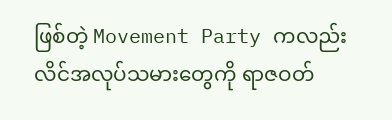ဖြစ်တဲ့ Movement Party ကလည်း လိင်အလုပ်သမားတွေကို ရာဇဝတ်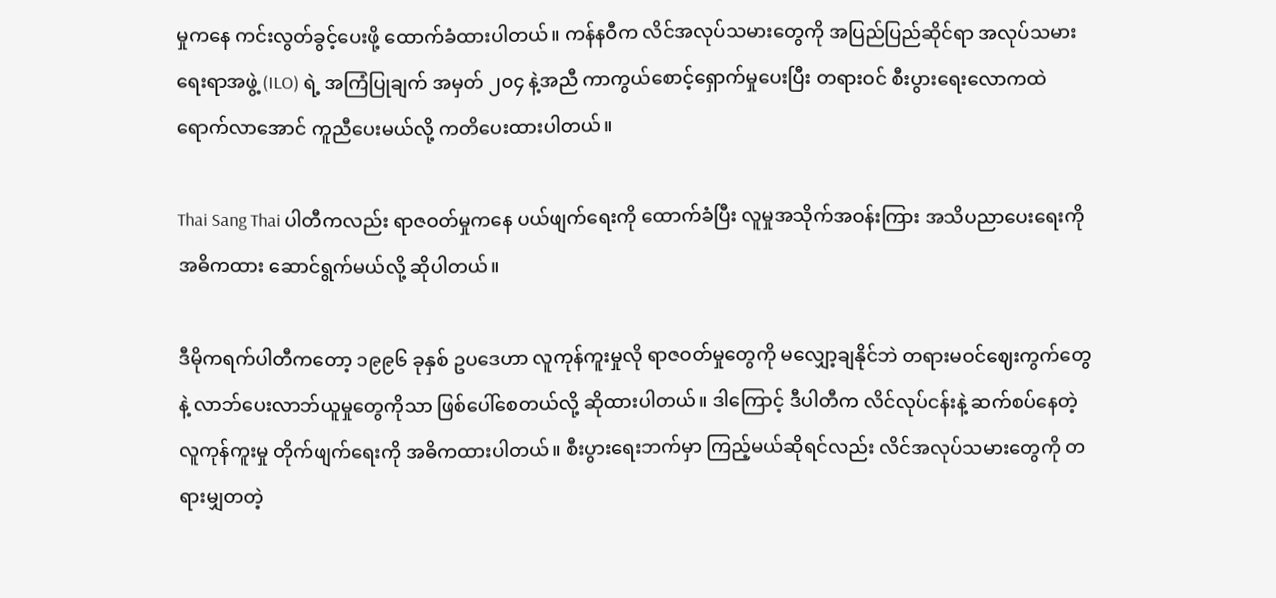မှုကနေ ကင်းလွတ်ခွင့်ပေးဖို့ ထောက်ခံထားပါတယ်။ ကန်နဝီက လိင်အလုပ်သမားတွေကို အပြည်ပြည်ဆိုင်ရာ အလုပ်သမားရေးရာအဖွဲ့ (ILO) ရဲ့ အကြံပြုချက် အမှတ် ၂၀၄ နဲ့အညီ ကာကွယ်စောင့်ရှောက်မှုပေးပြီး တရားဝင် စီးပွားရေးလောကထဲ ရောက်လာအောင် ကူညီပေးမယ်လို့ ကတိပေးထားပါတယ်။

Thai Sang Thai ပါတီကလည်း ရာဇဝတ်မှုကနေ ပယ်ဖျက်ရေးကို ထောက်ခံပြီး လူမှုအသိုက်အဝန်းကြား အသိပညာပေးရေးကို အဓိကထား ဆောင်ရွက်မယ်လို့ ဆိုပါတယ်။

ဒီမိုကရက်ပါတီကတော့ ၁၉၉၆ ခုနှစ် ဥပဒေဟာ လူကုန်ကူးမှုလို ရာဇဝတ်မှုတွေကို မလျှော့ချနိုင်ဘဲ တရားမဝင်ဈေးကွက်တွေနဲ့ လာဘ်ပေးလာဘ်ယူမှုတွေကိုသာ ဖြစ်ပေါ်စေတယ်လို့ ဆိုထားပါတယ်။ ဒါကြောင့် ဒီပါတီက လိင်လုပ်ငန်းနဲ့ ဆက်စပ်နေတဲ့ လူကုန်ကူးမှု တိုက်ဖျက်ရေးကို အဓိကထားပါတယ်။ စီးပွားရေးဘက်မှာ ကြည့်မယ်ဆိုရင်လည်း လိင်အလုပ်သမားတွေကို တရားမျှတတဲ့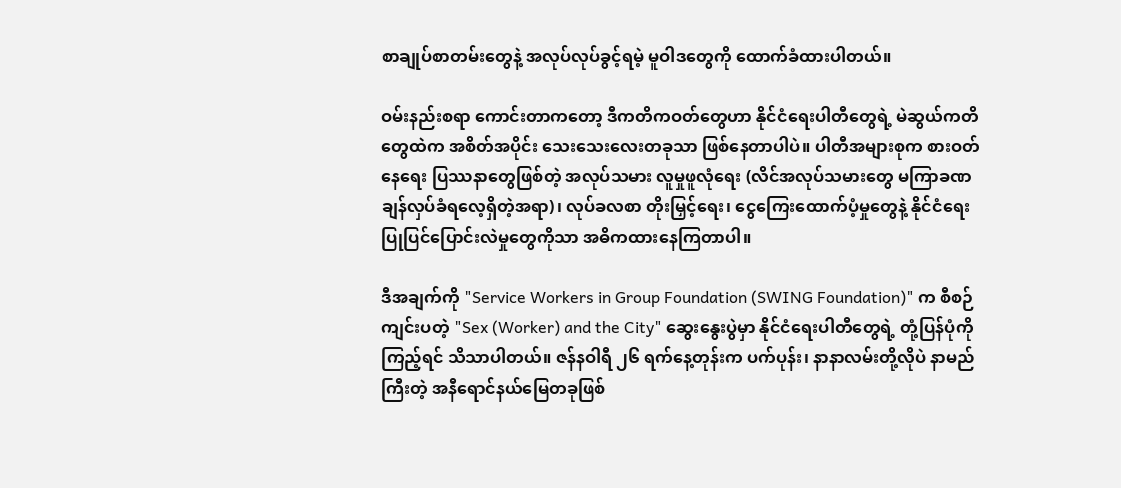စာချုပ်စာတမ်းတွေနဲ့ အလုပ်လုပ်ခွင့်ရမဲ့ မူဝါဒတွေကို ထောက်ခံထားပါတယ်။

ဝမ်းနည်းစရာ ကောင်းတာကတော့ ဒီကတိကဝတ်တွေဟာ နိုင်ငံရေးပါတီတွေရဲ့ မဲဆွယ်ကတိတွေထဲက အစိတ်အပိုင်း သေးသေးလေးတခုသာ ဖြစ်နေတာပါပဲ။ ပါတီအများစုက စားဝတ်နေရေး ပြဿနာတွေဖြစ်တဲ့ အလုပ်သမား လူမှုဖူလုံရေး (လိင်အလုပ်သမားတွေ မကြာခဏ ချန်လှပ်ခံရလေ့ရှိတဲ့အရာ)၊ လုပ်ခလစာ တိုးမြှင့်ရေး၊ ငွေကြေးထောက်ပံ့မှုတွေနဲ့ နိုင်ငံရေး ပြုပြင်ပြောင်းလဲမှုတွေကိုသာ အဓိကထားနေကြတာပါ။

ဒီအချက်ကို "Service Workers in Group Foundation (SWING Foundation)" က စီစဉ်ကျင်းပတဲ့ "Sex (Worker) and the City" ဆွေးနွေးပွဲမှာ နိုင်ငံရေးပါတီတွေရဲ့ တုံ့ပြန်ပုံကို ကြည့်ရင် သိသာပါတယ်။ ဇန်နဝါရီ ၂၆ ရက်နေ့တုန်းက ပက်ပုန်း၊ နာနာလမ်းတို့လိုပဲ နာမည်ကြီးတဲ့ အနီရောင်နယ်မြေတခုဖြစ်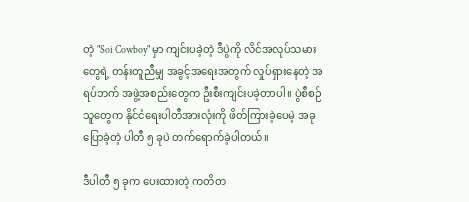တဲ့ "Soi Cowboy" မှာ ကျင်းပခဲ့တဲ့ ဒီပွဲကို လိင်အလုပ်သမားတွေရဲ့ တန်းတူညီမျှ အခွင့်အရေးအတွက် လှုပ်ရှားနေတဲ့ အရပ်ဘက် အဖွဲ့အစည်းတွေက ဦးစီးကျင်းပခဲ့တာပါ။ ပွဲစီစဉ်သူတွေက နိုင်ငံရေးပါတီအားလုံးကို ဖိတ်ကြားခဲ့ပေမဲ့ အခုပြောခဲ့တဲ့ ပါတီ ၅ ခုပဲ တက်ရောက်ခဲ့ပါတယ်။

ဒီပါတီ ၅ ခုက ပေးထားတဲ့ ကတိတ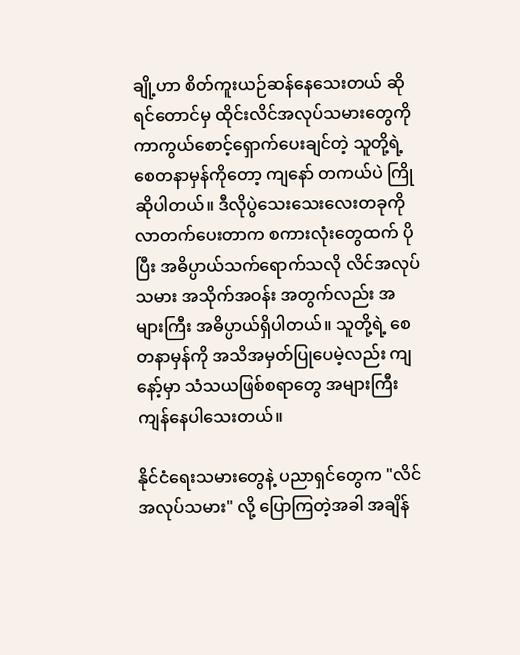ချို့ဟာ စိတ်ကူးယဉ်ဆန်နေသေးတယ် ဆိုရင်တောင်မှ ထိုင်းလိင်အလုပ်သမားတွေကို ကာကွယ်စောင့်ရှောက်ပေးချင်တဲ့ သူတို့ရဲ့ စေတနာမှန်ကိုတော့ ကျနော် တကယ်ပဲ ကြိုဆိုပါတယ်။ ဒီလိုပွဲသေးသေးလေးတခုကို လာတက်ပေးတာက စကားလုံးတွေထက် ပိုပြီး အဓိပ္ပာယ်သက်ရောက်သလို လိင်အလုပ်သမား အသိုက်အဝန်း အတွက်လည်း အများကြီး အဓိပ္ပာယ်ရှိပါတယ်။ သူတို့ရဲ့ စေတနာမှန်ကို အသိအမှတ်ပြုပေမဲ့လည်း ကျနော့်မှာ သံသယဖြစ်စရာတွေ အများကြီး ကျန်နေပါသေးတယ်။

နိုင်ငံရေးသမားတွေနဲ့ ပညာရှင်တွေက "လိင်အလုပ်သမား" လို့ ပြောကြတဲ့အခါ အချိန်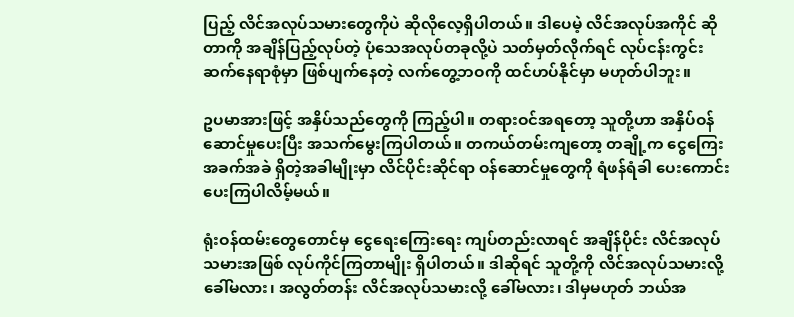ပြည့် လိင်အလုပ်သမားတွေကိုပဲ ဆိုလိုလေ့ရှိပါတယ်။ ဒါပေမဲ့ လိင်အလုပ်အကိုင် ဆိုတာကို အချိန်ပြည့်လုပ်တဲ့ ပုံသေအလုပ်တခုလို့ပဲ သတ်မှတ်လိုက်ရင် လုပ်ငန်းကွင်းဆက်နေရာစုံမှာ ဖြစ်ပျက်နေတဲ့ လက်တွေ့ဘဝကို ထင်ဟပ်နိုင်မှာ မဟုတ်ပါဘူး။

ဥပမာအားဖြင့် အနှိပ်သည်တွေကို ကြည့်ပါ။ တရားဝင်အရတော့ သူတို့ဟာ အနှိပ်ဝန်ဆောင်မှုပေးပြီး အသက်မွေးကြပါတယ်။ တကယ်တမ်းကျတော့ တချို့က ငွေကြေး အခက်အခဲ ရှိတဲ့အခါမျိုးမှာ လိင်ပိုင်းဆိုင်ရာ ဝန်ဆောင်မှုတွေကို ရံဖန်ရံခါ ပေးကောင်း ပေးကြပါလိမ့်မယ်။

ရုံးဝန်ထမ်းတွေတောင်မှ ငွေရေးကြေးရေး ကျပ်တည်းလာရင် အချိန်ပိုင်း လိင်အလုပ်သမားအဖြစ် လုပ်ကိုင်ကြတာမျိုး ရှိပါတယ်။ ဒါဆိုရင် သူတို့ကို လိင်အလုပ်သမားလို့ ခေါ်မလား၊ အလွတ်တန်း လိင်အလုပ်သမားလို့ ခေါ်မလား၊ ဒါမှမဟုတ် ဘယ်အ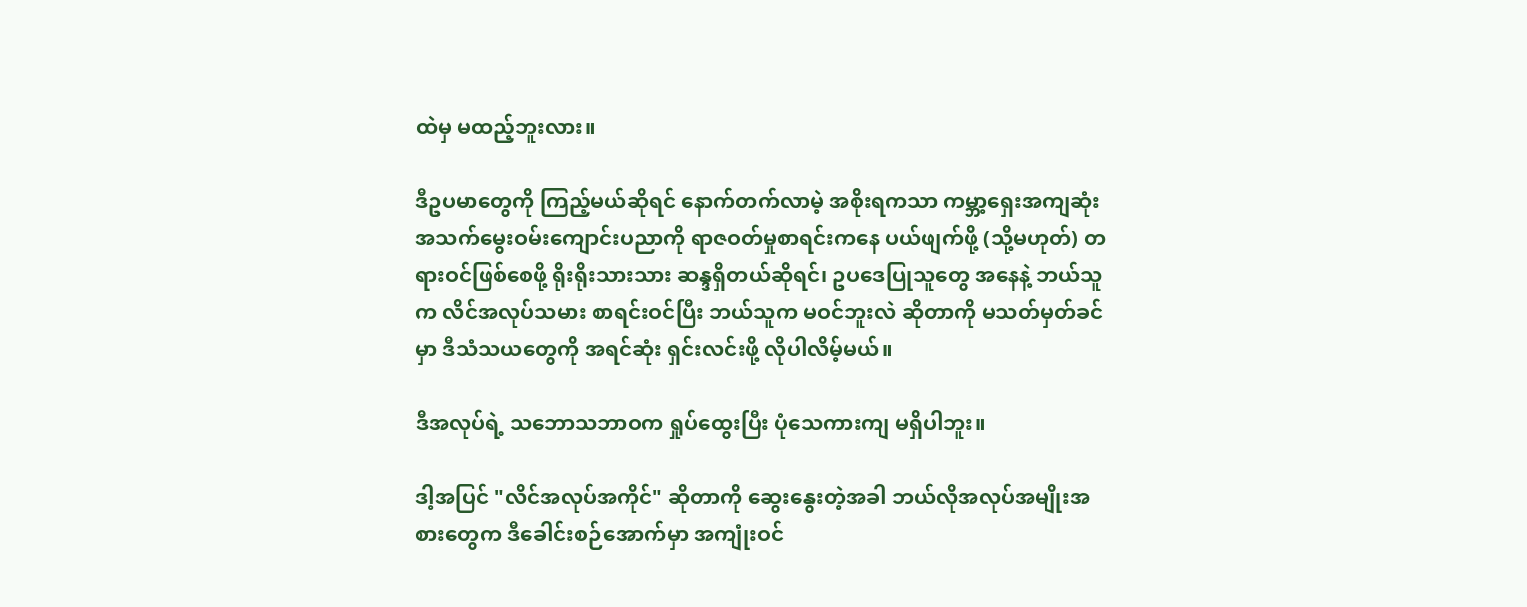ထဲမှ မထည့်ဘူးလား။

ဒီဥပမာတွေကို ကြည့်မယ်ဆိုရင် နောက်တက်လာမဲ့ အစိုးရကသာ ကမ္ဘာ့ရှေးအကျဆုံး အသက်မွေးဝမ်းကျောင်းပညာကို ရာဇဝတ်မှုစာရင်းကနေ ပယ်ဖျက်ဖို့ (သို့မဟုတ်) တရားဝင်ဖြစ်စေဖို့ ရိုးရိုးသားသား ဆန္ဒရှိတယ်ဆိုရင်၊ ဥပဒေပြုသူတွေ အနေနဲ့ ဘယ်သူက လိင်အလုပ်သမား စာရင်းဝင်ပြီး ဘယ်သူက မဝင်ဘူးလဲ ဆိုတာကို မသတ်မှတ်ခင်မှာ ဒီသံသယတွေကို အရင်ဆုံး ရှင်းလင်းဖို့ လိုပါလိမ့်မယ်။

ဒီအလုပ်ရဲ့ သဘောသဘာဝက ရှုပ်ထွေးပြီး ပုံသေကားကျ မရှိပါဘူး။

ဒါ့အပြင် "လိင်အလုပ်အကိုင်" ဆိုတာကို ဆွေးနွေးတဲ့အခါ ဘယ်လိုအလုပ်အမျိုးအစားတွေက ဒီခေါင်းစဉ်အောက်မှာ အကျုံးဝင်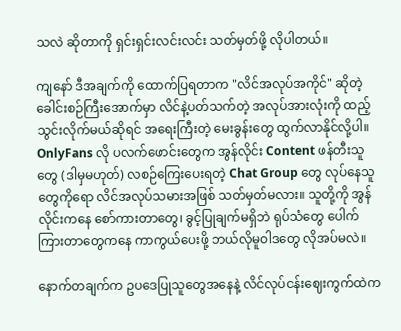သလဲ ဆိုတာကို ရှင်းရှင်းလင်းလင်း သတ်မှတ်ဖို့ လိုပါတယ်။

ကျနော် ဒီအချက်ကို ထောက်ပြရတာက "လိင်အလုပ်အကိုင်" ဆိုတဲ့ ခေါင်းစဉ်ကြီးအောက်မှာ လိင်နဲ့ပတ်သက်တဲ့ အလုပ်အားလုံးကို ထည့်သွင်းလိုက်မယ်ဆိုရင် အရေးကြီးတဲ့ မေးခွန်းတွေ ထွက်လာနိုင်လို့ပါ။ OnlyFans လို ပလက်ဖောင်းတွေက အွန်လိုင်း Content ဖန်တီးသူတွေ (ဒါမှမဟုတ်) လစဉ်ကြေးပေးရတဲ့ Chat Group တွေ လုပ်နေသူတွေကိုရော လိင်အလုပ်သမားအဖြစ် သတ်မှတ်မလား။ သူတို့ကို အွန်လိုင်းကနေ စော်ကားတာတွေ၊ ခွင့်ပြုချက်မရှိဘဲ ရုပ်သံတွေ ပေါက်ကြားတာတွေကနေ ကာကွယ်ပေးဖို့ ဘယ်လိုမူဝါဒတွေ လိုအပ်မလဲ။

နောက်တချက်က ဥပဒေပြုသူတွေအနေနဲ့ လိင်လုပ်ငန်းဈေးကွက်ထဲက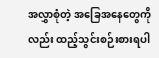အလွှာစုံတဲ့ အခြေအနေတွေကိုလည်း ထည့်သွင်းစဉ်းစားရပါ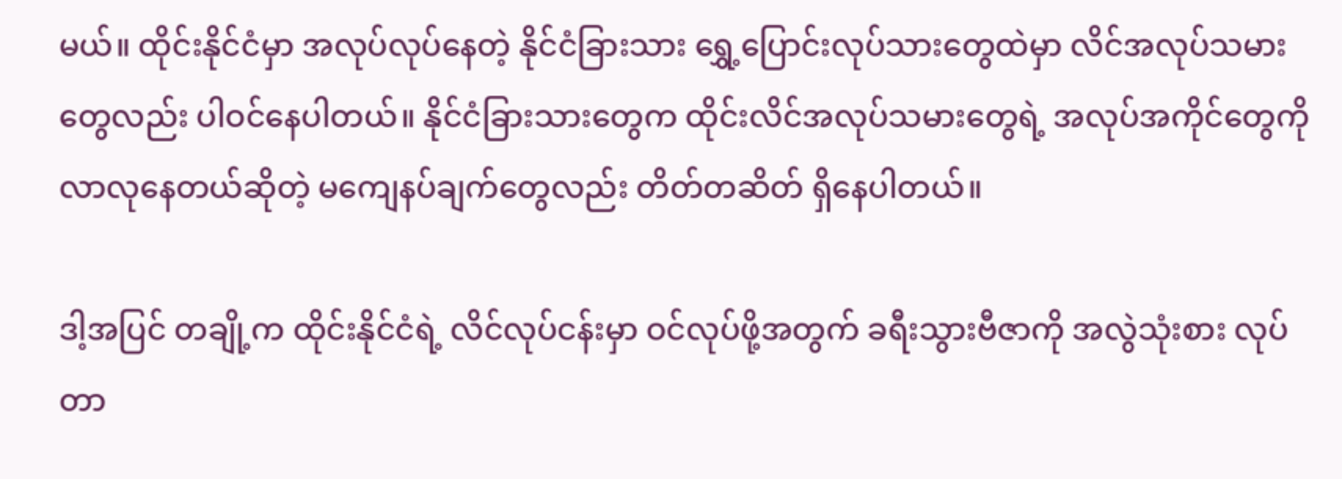မယ်။ ထိုင်းနိုင်ငံမှာ အလုပ်လုပ်နေတဲ့ နိုင်ငံခြားသား ရွှေ့ပြောင်းလုပ်သားတွေထဲမှာ လိင်အလုပ်သမားတွေလည်း ပါဝင်နေပါတယ်။ နိုင်ငံခြားသားတွေက ထိုင်းလိင်အလုပ်သမားတွေရဲ့ အလုပ်အကိုင်တွေကို လာလုနေတယ်ဆိုတဲ့ မကျေနပ်ချက်တွေလည်း တိတ်တဆိတ် ရှိနေပါတယ်။

ဒါ့အပြင် တချို့က ထိုင်းနိုင်ငံရဲ့ လိင်လုပ်ငန်းမှာ ဝင်လုပ်ဖို့အတွက် ခရီးသွားဗီဇာကို အလွဲသုံးစား လုပ်တာ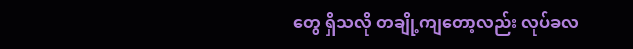တွေ ရှိသလို တချို့ကျတော့လည်း လုပ်ခလ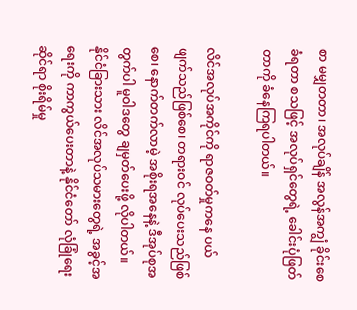စာ မမျှတတာ၊ အလုပ်ချိန် အလွန်အကျွံ ခိုင်းစေခံရတာ စသဖြင့် အလုပ်ရှင်တွေရဲ့ ခေါင်းပုံဖြတ်တာကို ခံနေကြရပါတယ်။

လိင်အလုပ်အကိုင်ကို ရာဇဝတ်မှုကနေ ပယ်ဖျက်သည်ဖြစ်စေ၊ တရားဝင် လုပ်ပေးသည်ဖြစ်စေ၊ နောက်တက်လာမဲ့ အစိုးရအနေနဲ့ ဒီအုပ်စုအတွက်ပါ မူဝါဒတွေ ချမှတ်ပေးဖို့ လိုပါတယ်။ နိုင်ငံခြားသား လိင်အလုပ်သမားတွေရဲ့ အခွင့်အရေးကို ကာကွယ်ပေးတာနဲ့ နိုင်ငံတော် လုံခြုံရေးဆိုင်ရာ စိုးရိမ်မှု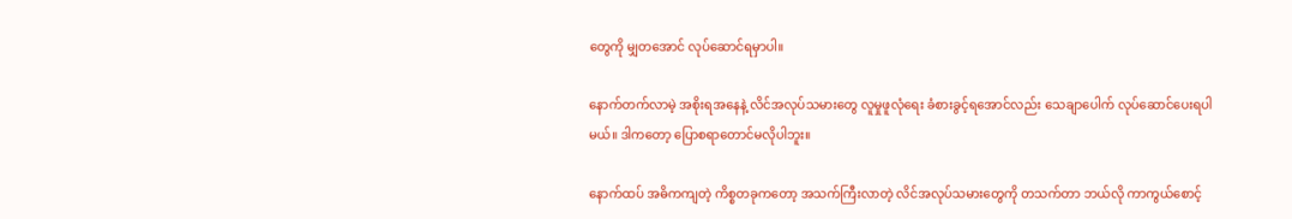တွေကို မျှတအောင် လုပ်ဆောင်ရမှာပါ။

နောက်တက်လာမဲ့ အစိုးရအနေနဲ့ လိင်အလုပ်သမားတွေ လူမှုဖူလုံရေး ခံစားခွင့်ရအောင်လည်း သေချာပေါက် လုပ်ဆောင်ပေးရပါမယ်။ ဒါကတော့ ပြောစရာတောင်မလိုပါဘူး။

နောက်ထပ် အဓိကကျတဲ့ ကိစ္စတခုကတော့ အသက်ကြီးလာတဲ့ လိင်အလုပ်သမားတွေကို တသက်တာ ဘယ်လို ကာကွယ်စောင့်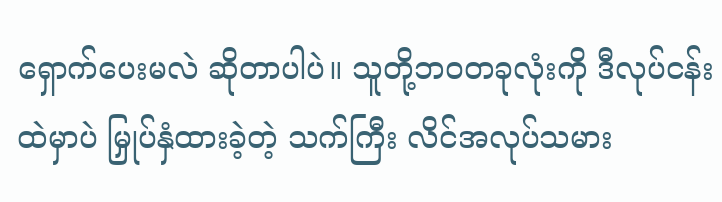ရှောက်ပေးမလဲ ဆိုတာပါပဲ။ သူတို့ဘဝတခုလုံးကို ဒီလုပ်ငန်းထဲမှာပဲ မြှုပ်နှံထားခဲ့တဲ့ သက်ကြီး လိင်အလုပ်သမား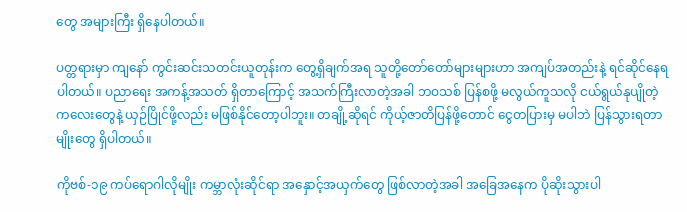တွေ အများကြီး ရှိနေပါတယ်။

ပတ္တရားမှာ ကျနော် ကွင်းဆင်းသတင်းယူတုန်းက တွေ့ရှိချက်အရ သူတို့တော်တော်များများဟာ အကျပ်အတည်းနဲ့ ရင်ဆိုင်နေရပါတယ်။ ပညာရေး အကန့်အသတ် ရှိတာကြောင့် အသက်ကြီးလာတဲ့အခါ ဘဝသစ် ပြန်စဖို့ မလွယ်ကူသလို ငယ်ရွယ်နုပျိုတဲ့ ကလေးတွေနဲ့ ယှဉ်ပြိုင်ဖို့လည်း မဖြစ်နိုင်တော့ပါဘူး။ တချို့ဆိုရင် ကိုယ့်ဇာတိပြန်ဖို့တောင် ငွေတပြားမှ မပါဘဲ ပြန်သွားရတာမျိုးတွေ ရှိပါတယ်။

ကိုဗစ်-၁၉ ကပ်ရောဂါလိုမျိုး ကမ္ဘာလုံးဆိုင်ရာ အနှောင့်အယှက်တွေ ဖြစ်လာတဲ့အခါ အခြေအနေက ပိုဆိုးသွားပါ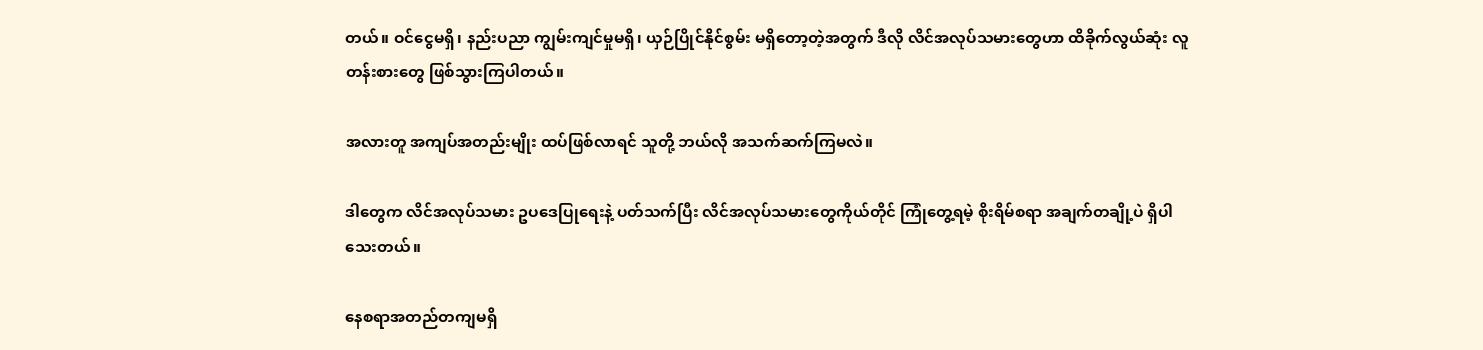တယ်။ ဝင်ငွေမရှိ၊ နည်းပညာ ကျွမ်းကျင်မှုမရှိ၊ ယှဉ်ပြိုင်နိုင်စွမ်း မရှိတော့တဲ့အတွက် ဒီလို လိင်အလုပ်သမားတွေဟာ ထိခိုက်လွယ်ဆုံး လူတန်းစားတွေ ဖြစ်သွားကြပါတယ်။

အလားတူ အကျပ်အတည်းမျိုး ထပ်ဖြစ်လာရင် သူတို့ ဘယ်လို အသက်ဆက်ကြမလဲ။

ဒါတွေက လိင်အလုပ်သမား ဥပဒေပြုရေးနဲ့ ပတ်သက်ပြီး လိင်အလုပ်သမားတွေကိုယ်တိုင် ကြုံတွေ့ရမဲ့ စိုးရိမ်စရာ အချက်တချို့ပဲ ရှိပါသေးတယ်။

နေစရာအတည်တကျမရှိ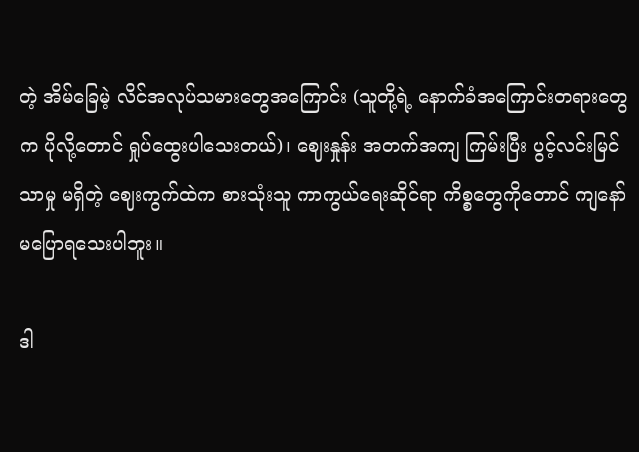တဲ့ အိမ်ခြေမဲ့ လိင်အလုပ်သမားတွေအကြောင်း (သူတို့ရဲ့ နောက်ခံအကြောင်းတရားတွေက ပိုလို့တောင် ရှုပ်ထွေးပါသေးတယ်)၊ ဈေးနှုန်း အတက်အကျ ကြမ်းပြီး ပွင့်လင်းမြင်သာမှု မရှိတဲ့ ဈေးကွက်ထဲက စားသုံးသူ ကာကွယ်ရေးဆိုင်ရာ ကိစ္စတွေကိုတောင် ကျနော် မပြောရသေးပါဘူး။

ဒါ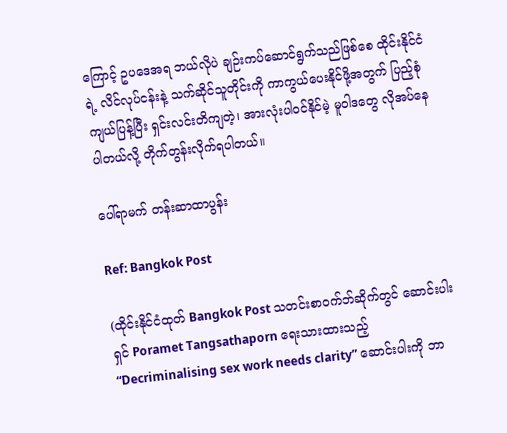ကြောင့် ဥပဒေအရ ဘယ်လိုပဲ ချဉ်းကပ်ဆောင်ရွက်သည်ဖြစ်စေ ထိုင်းနိုင်ငံရဲ့ လိင်လုပ်ငန်းနဲ့ သက်ဆိုင်သူတိုင်းကို ကာကွယ်ပေးနိုင်ဖို့အတွက် ပြည့်စုံကျယ်ပြန့်ပြီး ရှင်းလင်းတိကျတဲ့၊ အားလုံးပါဝင်နိုင်မဲ့ မူဝါဒတွေ လိုအပ်နေပါတယ်လို့ တိုက်တွန်းလိုက်ရပါတယ်။

ပေါ်ရာမက် တန်းဆာထာပွန်း

Ref: Bangkok Post

(ထိုင်းနိုင်ငံထုတ် Bangkok Post သတင်းစာဝက်ဘ်ဆိုက်တွင် ဆောင်းပါးရှင် Poramet Tangsathaporn ရေးသားထားသည့် “Decriminalising sex work needs clarity” ဆောင်းပါးကို ဘာ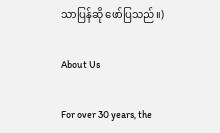သာပြန်ဆို ဖော်ပြသည်။)

About Us

For over 30 years, the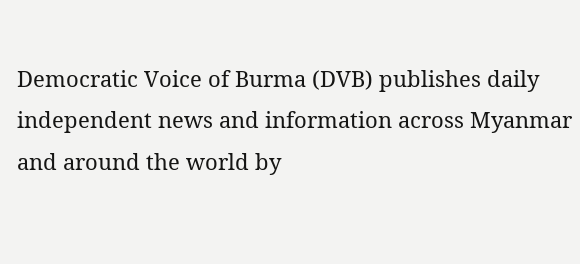Democratic Voice of Burma (DVB) publishes daily independent news and information across Myanmar and around the world by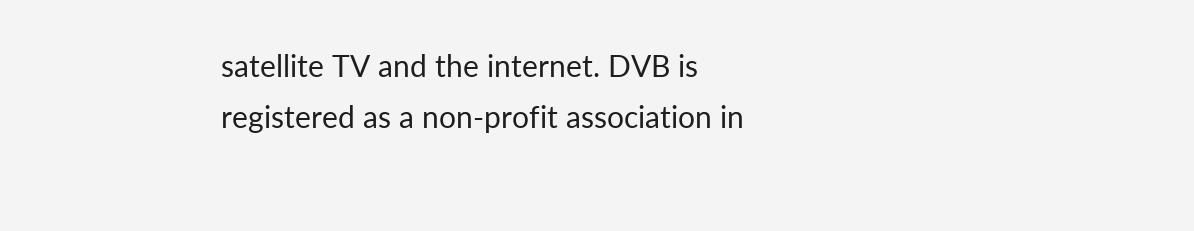satellite TV and the internet. DVB is registered as a non-profit association in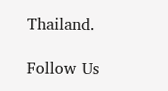Thailand.

Follow Us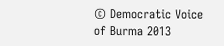© Democratic Voice of Burma 2013